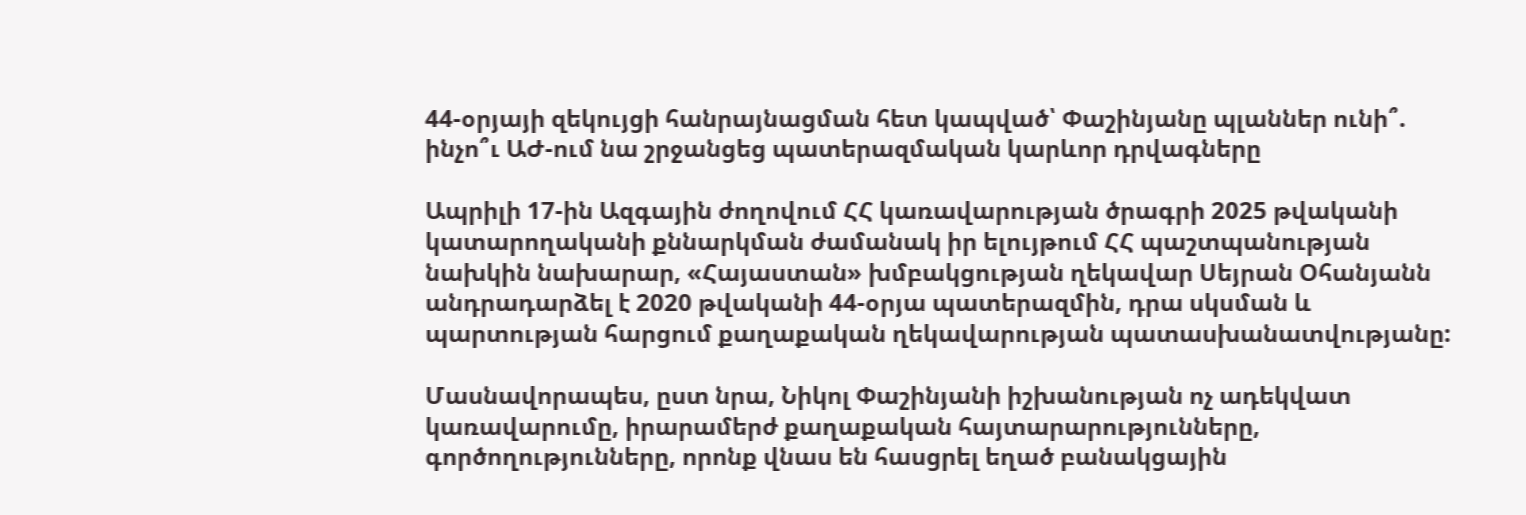44-օրյայի զեկույցի հանրայնացման հետ կապված՝ Փաշինյանը պլաններ ունի՞. ինչո՞ւ ԱԺ-ում նա շրջանցեց պատերազմական կարևոր դրվագները

Ապրիլի 17-ին Ազգային ժողովում ՀՀ կառավարության ծրագրի 2025 թվականի կատարողականի քննարկման ժամանակ իր ելույթում ՀՀ պաշտպանության նախկին նախարար, «Հայաստան» խմբակցության ղեկավար Սեյրան Օհանյանն անդրադարձել է 2020 թվականի 44-օրյա պատերազմին, դրա սկսման և պարտության հարցում քաղաքական ղեկավարության պատասխանատվությանը:

Մասնավորապես, ըստ նրա, Նիկոլ Փաշինյանի իշխանության ոչ ադեկվատ կառավարումը, իրարամերժ քաղաքական հայտարարությունները, գործողությունները, որոնք վնաս են հասցրել եղած բանակցային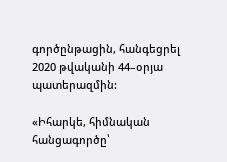գործընթացին, հանգեցրել 2020 թվականի 44–օրյա պատերազմին:

«Իհարկե, հիմնական հանցագործը՝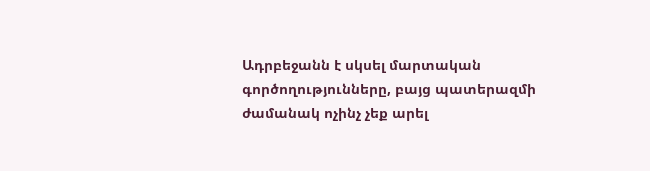Ադրբեջանն է սկսել մարտական գործողությունները, բայց պատերազմի ժամանակ ոչինչ չեք արել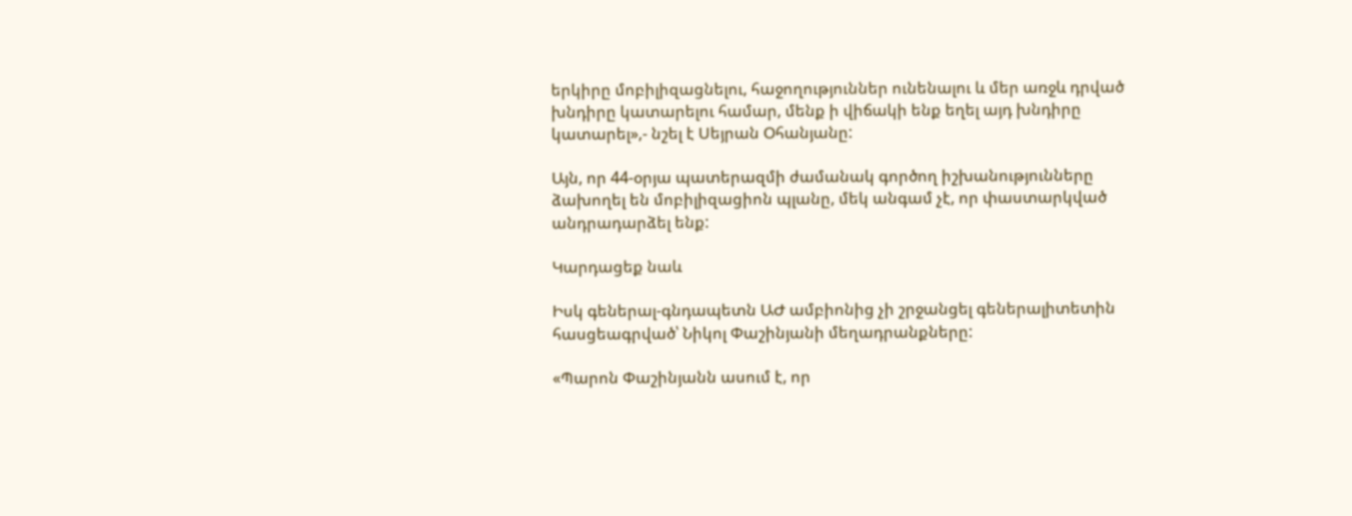երկիրը մոբիլիզացնելու, հաջողություններ ունենալու և մեր առջև դրված խնդիրը կատարելու համար, մենք ի վիճակի ենք եղել այդ խնդիրը կատարել»,- նշել է Սեյրան Օհանյանը:

Այն, որ 44-օրյա պատերազմի ժամանակ գործող իշխանությունները ձախողել են մոբիլիզացիոն պլանը, մեկ անգամ չէ, որ փաստարկված անդրադարձել ենք:

Կարդացեք նաև

Իսկ գեներալ-գնդապետն ԱԺ ամբիոնից չի շրջանցել գեներալիտետին հասցեագրված՝ Նիկոլ Փաշինյանի մեղադրանքները:

«Պարոն Փաշինյանն ասում է, որ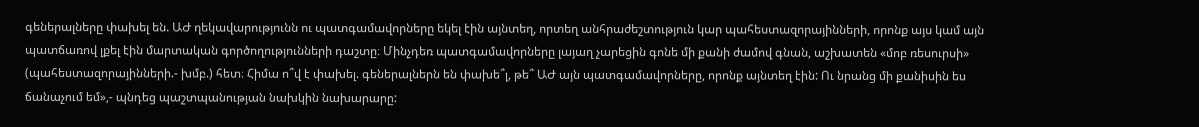գեներալները փախել են. ԱԺ ղեկավարությունն ու պատգամավորները եկել էին այնտեղ, որտեղ անհրաժեշտություն կար պահեստազորայինների, որոնք այս կամ այն պատճառով լքել էին մարտական գործողությունների դաշտը։ Մինչդեռ պատգամավորները լայաղ չարեցին գոնե մի քանի ժամով գնան, աշխատեն «մոբ ռեսուրսի» (պահեստազորայինների.- խմբ.) հետ։ Հիմա ո՞վ է փախել. գեներալներն են փախե՞լ, թե՞ ԱԺ այն պատգամավորները, որոնք այնտեղ էին: Ու նրանց մի քանիսին ես ճանաչում եմ»,- պնդեց պաշտպանության նախկին նախարարը: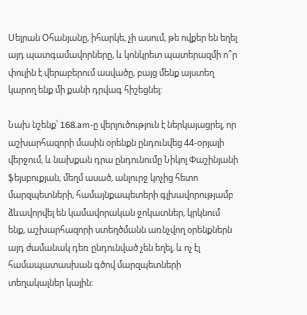Սեյրան Օհանյանը, իհարկե, չի ասում, թե ովքեր են եղել այդ պատգամավորները, և կոնկրետ պատերազմի ո՞ր փուլին է վերաբերում ասվածը, բայց մենք այստեղ կարող ենք մի քանի դրվագ հիշեցնել:

Նախ նշենք՝ 168.am-ը վերլուծություն է ներկայացրել, որ աշխարհազորի մասին օրենքն ընդունվեց 44-օրյայի վերջում, և նախքան դրա ընդունումը Նիկոլ Փաշինյանի ֆեյսբուքյան, մեղմ ասած, անլուրջ կոչից հետո մարզպետների, համայնքապետերի գլխավորությամբ ձևավորվել են կամավորական ջոկատներ, կրկնում ենք, աշխարհազորի ստեղծմանն առնչվող օրենքներն այդ ժամանակ դեռ ընդունված չեն եղել, և ոչ էլ համապատասխան գծով մարզպետների տեղակալներ կային: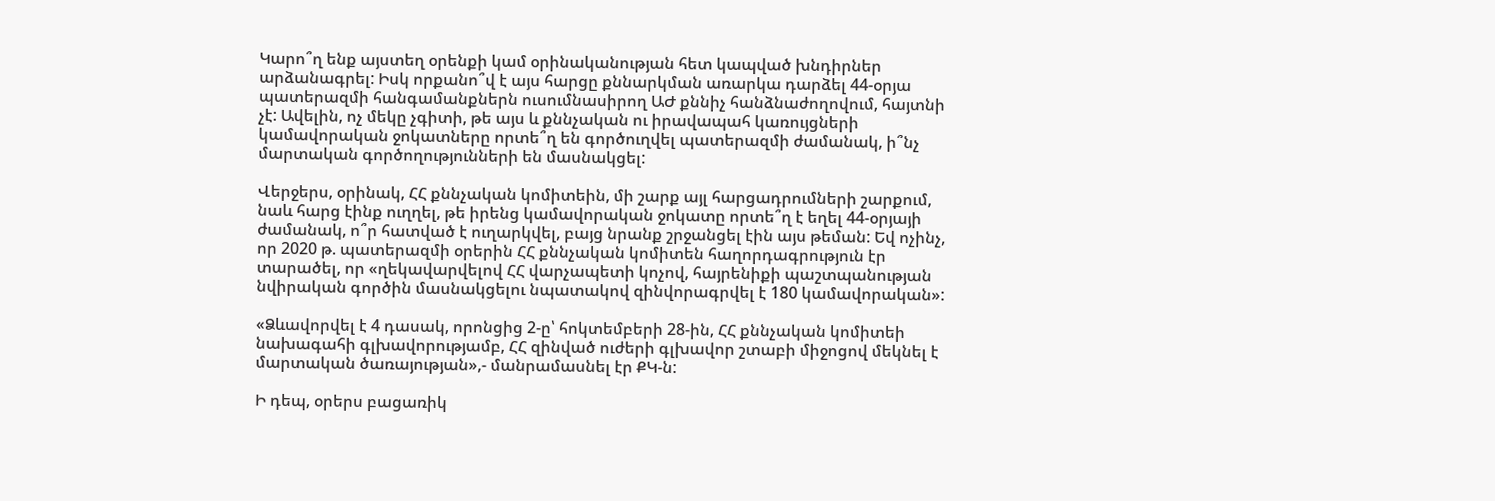Կարո՞ղ ենք այստեղ օրենքի կամ օրինականության հետ կապված խնդիրներ արձանագրել: Իսկ որքանո՞վ է այս հարցը քննարկման առարկա դարձել 44-օրյա պատերազմի հանգամանքներն ուսումնասիրող ԱԺ քննիչ հանձնաժողովում, հայտնի չէ: Ավելին, ոչ մեկը չգիտի, թե այս և քննչական ու իրավապահ կառույցների կամավորական ջոկատները որտե՞ղ են գործուղվել պատերազմի ժամանակ, ի՞նչ մարտական գործողությունների են մասնակցել:

Վերջերս, օրինակ, ՀՀ քննչական կոմիտեին, մի շարք այլ հարցադրումների շարքում, նաև հարց էինք ուղղել, թե իրենց կամավորական ջոկատը որտե՞ղ է եղել 44-օրյայի ժամանակ, ո՞ր հատված է ուղարկվել, բայց նրանք շրջանցել էին այս թեման: Եվ ոչինչ, որ 2020 թ. պատերազմի օրերին ՀՀ քննչական կոմիտեն հաղորդագրություն էր տարածել, որ «ղեկավարվելով ՀՀ վարչապետի կոչով, հայրենիքի պաշտպանության նվիրական գործին մասնակցելու նպատակով զինվորագրվել է 180 կամավորական»:

«Ձևավորվել է 4 դասակ, որոնցից 2-ը՝ հոկտեմբերի 28-ին, ՀՀ քննչական կոմիտեի նախագահի գլխավորությամբ, ՀՀ զինված ուժերի գլխավոր շտաբի միջոցով մեկնել է մարտական ծառայության»,- մանրամասնել էր ՔԿ-ն:

Ի դեպ, օրերս բացառիկ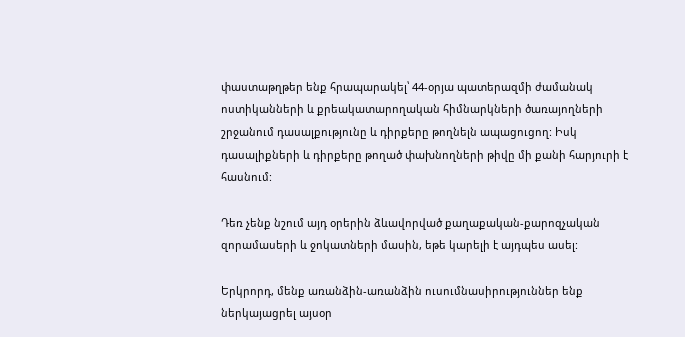փաստաթղթեր ենք հրապարակել՝ 44-օրյա պատերազմի ժամանակ ոստիկանների և քրեակատարողական հիմնարկների ծառայողների շրջանում դասալքությունը և դիրքերը թողնելն ապացուցող: Իսկ դասալիքների և դիրքերը թողած փախնողների թիվը մի քանի հարյուրի է հասնում:

Դեռ չենք նշում այդ օրերին ձևավորված քաղաքական-քարոզչական զորամասերի և ջոկատների մասին, եթե կարելի է այդպես ասել:

Երկրորդ, մենք առանձին-առանձին ուսումնասիրություններ ենք ներկայացրել այսօր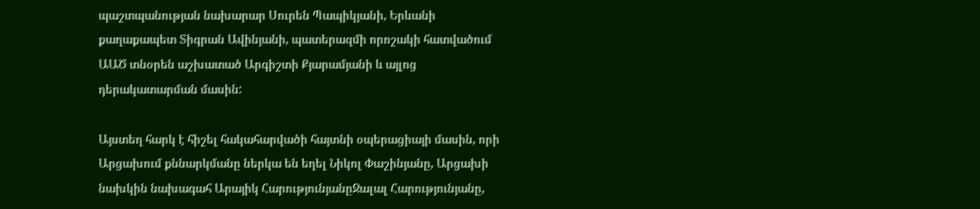պաշտպանության նախարար Սուրեն Պապիկյանի, Երևանի քաղաքապետ Տիգրան Ավինյանի, պատերազմի որոշակի հատվածում ԱԱԾ տնօրեն աշխատած Արգիշտի Քյարամյանի և այլոց դերակատարման մասին:

Այստեղ հարկ է հիշել հակահարվածի հայտնի օպերացիայի մասին, որի Արցախում քննարկմանը ներկա են եղել Նիկոլ Փաշինյանը, Արցախի նախկին նախագահ Արայիկ ՀարությունյանըՋալալ Հարությունյանը,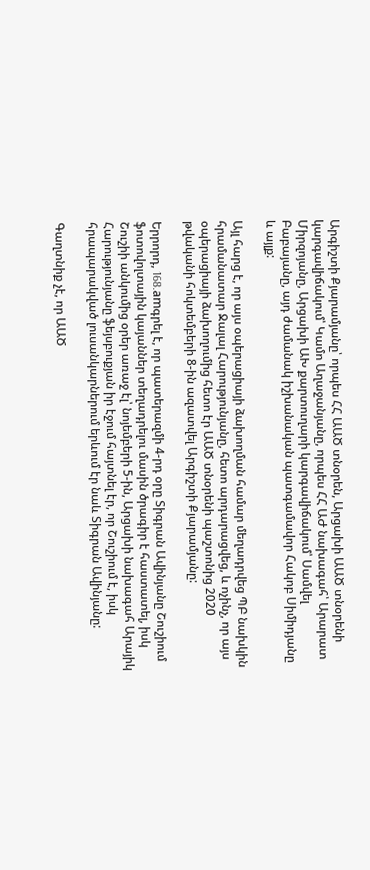Արգիշտի Քյարամյանը՝ որպես ՀՀ ԱԱԾ տնօրեն, Արցախի ԱԱԾ տնօրենի կարգավիճակում՝ Կամո Աղաջանյանը, որպես ՀՀ ԱԺ նախագահ՝ Արարատ Միրզոյանը, Արցախի ԱԽ քարտուղարի կարգավիճակում՝ Սամվել Բաբայանը, այդ ժամանակ իշխանական պատգամավոր Հակոբ Սիմիդյանը և այլք:

Այլ հարց է, որ այս օպերացիայի ձախողման համար մեղադրվեց ՊԲ նախկին հրամանատար Ջալալ Հարությունյանը, հետո արդարացվեց, և ոչինչ, որ այս օպերացիայի ձախողումից հետո էր ԱԱԾ տնօրենի պաշտոնից 2020 թվականի հոկտեմբերի 8-ին ազատվել Արգիշտի Քյարամյանը:

Երրորդ, 168.amգրել է, որ պատերազմի 4-րդ օրը Տիգրան Ավինյանը Շուշիում ֆոտովոլտային կայաններ տեղադրելու մասին ծրագիր է հաստատել, իսկ Շուշիի անկումից օրեր առաջ էլ՝ նոյեմբերի 5-ին, Արցախի նախագահ Արայիկ Հարությունյանը ֆեյսբուքյան իր էջում հայտնել էր, որ Շուշիում է, իսկ հրապարակված լուսանկարներում երևում էր նաև Տիգրան Ավինյանը:

Գաղտնիք չէ, որ ԱԱԾ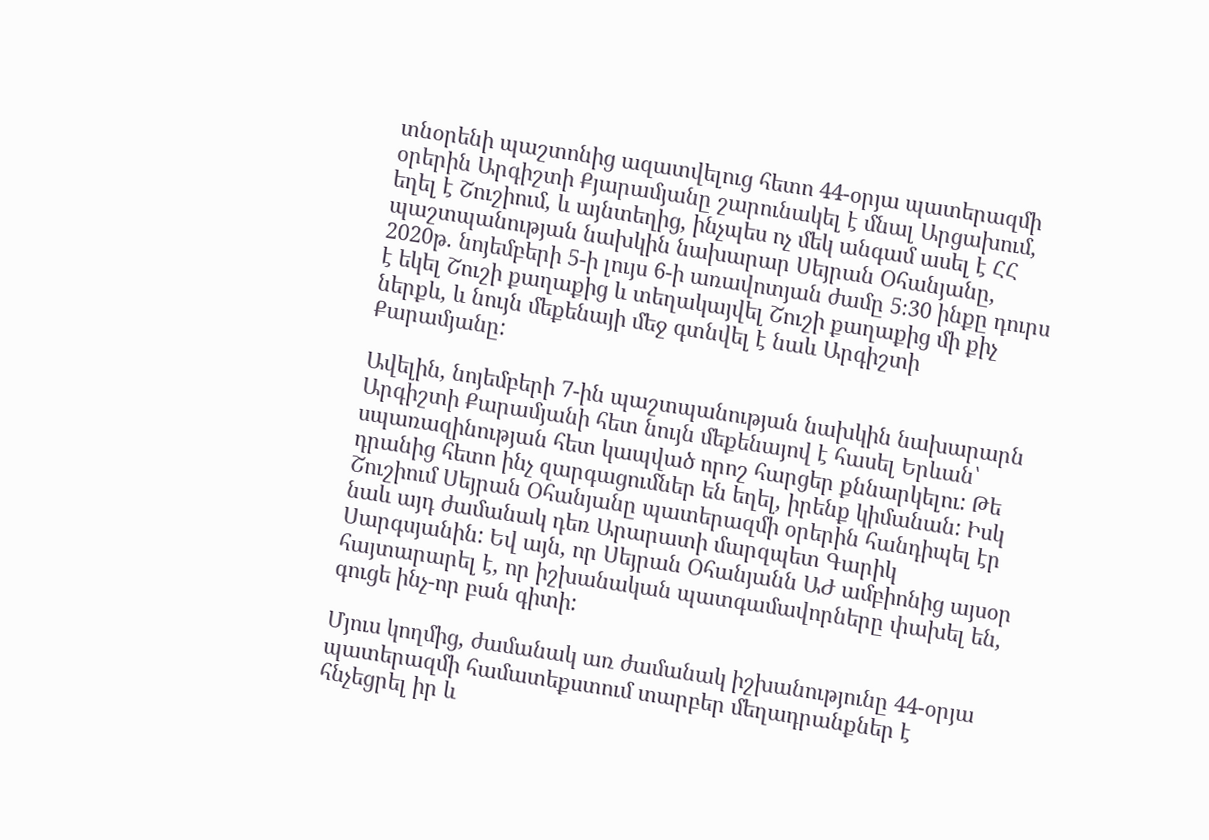տնօրենի պաշտոնից ազատվելուց հետո 44-օրյա պատերազմի օրերին Արգիշտի Քյարամյանը շարունակել է մնալ Արցախում, եղել է Շուշիում, և այնտեղից, ինչպես ոչ մեկ անգամ ասել է ՀՀ պաշտպանության նախկին նախարար Սեյրան Օհանյանը, 2020թ. նոյեմբերի 5-ի լույս 6-ի առավոտյան ժամը 5։30 ինքը դուրս է եկել Շուշի քաղաքից և տեղակայվել Շուշի քաղաքից մի քիչ ներքև, և նույն մեքենայի մեջ գտնվել է նաև Արգիշտի Քարամյանը:

Ավելին, նոյեմբերի 7-ին պաշտպանության նախկին նախարարն Արգիշտի Քարամյանի հետ նույն մեքենայով է հասել Երևան՝ սպառազինության հետ կապված որոշ հարցեր քննարկելու: Թե դրանից հետո ինչ զարգացումներ են եղել, իրենք կիմանան: Իսկ Շուշիում Սեյրան Օհանյանը պատերազմի օրերին հանդիպել էր նաև այդ ժամանակ դեռ Արարատի մարզպետ Գարիկ Սարգսյանին: Եվ այն, որ Սեյրան Օհանյանն ԱԺ ամբիոնից այսօր հայտարարել է, որ իշխանական պատգամավորները փախել են, գուցե ինչ-որ բան գիտի:

Մյուս կողմից, ժամանակ առ ժամանակ իշխանությունը 44-օրյա պատերազմի համատեքստում տարբեր մեղադրանքներ է հնչեցրել իր և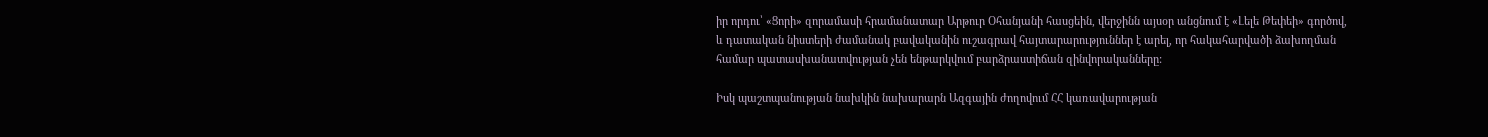իր որդու՝ «Ցորի» զորամասի հրամանատար Արթուր Օհանյանի հասցեին, վերջինն այսօր անցնում է «Լելե Թեփեի» գործով, և դատական նիստերի ժամանակ բավականին ուշագրավ հայտարարություններ է արել, որ հակահարվածի ձախողման համար պատասխանատվության չեն ենթարկվում բարձրաստիճան զինվորականները:

Իսկ պաշտպանության նախկին նախարարն Ազգային ժողովում ՀՀ կառավարության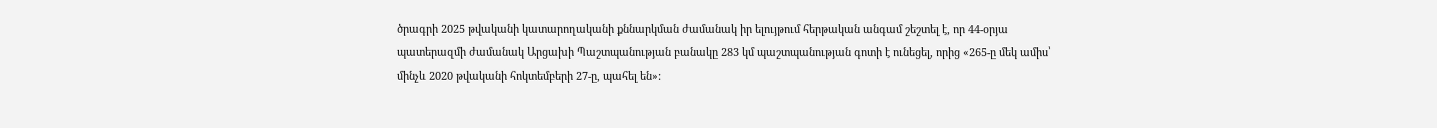ծրագրի 2025 թվականի կատարողականի քննարկման ժամանակ իր ելույթում հերթական անգամ շեշտել է, որ 44-օրյա պատերազմի ժամանակ Արցախի Պաշտպանության բանակը 283 կմ պաշտպանության գոտի է ունեցել, որից «265-ը մեկ ամիս՝ մինչև 2020 թվականի հոկտեմբերի 27-ը, պահել են»: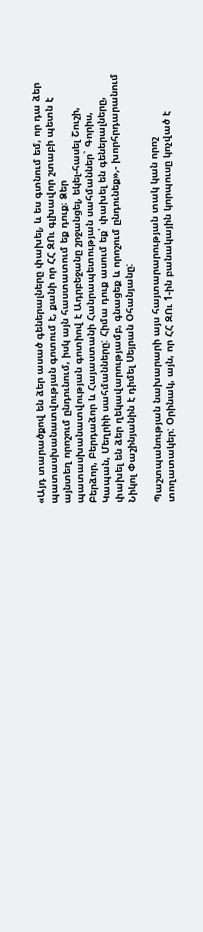«Այդ տարածքով են ձեր ասած գեներալները փախել, և ես գտնում եմ, որ դա ձեր պատասխանատվության գոտում է, քանի որ ՀՀ ԶՈւ գլխավոր շտաբի պետն է այնտեղ որոշում ընդունում, իսկ այն հաստատում եք դուք։ Ձեր պատասխանատվության գոտիով է Ադրբեջանը շրջանցել, եկել-հասել Շուշի, Բերձոր, Բերդաձոր և Հայաստանի Հանրապետության սահմաններ` Գորիս, Կապան, Մեղրիի սահմանները: Հիմա դուք ասում եք՝ փախել են գեներալները, փախել են ձեր ղեկավարությամբ, գնացեք և որոշում ընդունեք»,- խորհրդարանում Նիկոլ Փաշինյանին է դիմել Սեյրան Օհանյանը:

Պաշտպանության նախարարի այս հայտարարության տակ կան որոշ տողատակեր: Օրինակ, այն, որ ՀՀ ԶՈւ 1-ին բանակային կորպուսը կոչված է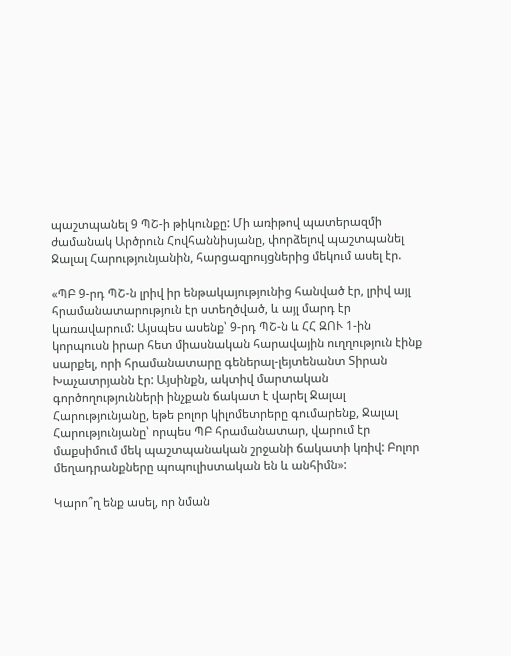պաշտպանել 9 ՊՇ-ի թիկունքը: Մի առիթով պատերազմի ժամանակ Արծրուն Հովհաննիսյանը, փորձելով պաշտպանել Ջալալ Հարությունյանին, հարցազրույցներից մեկում ասել էր.

«ՊԲ 9-րդ ՊՇ-ն լրիվ իր ենթակայությունից հանված էր, լրիվ այլ հրամանատարություն էր ստեղծված, և այլ մարդ էր կառավարում: Այսպես ասենք՝ 9-րդ ՊՇ-ն և ՀՀ ԶՈՒ 1-ին կորպուսն իրար հետ միասնական հարավային ուղղություն էինք սարքել, որի հրամանատարը գեներալ-լեյտենանտ Տիրան Խաչատրյանն էր: Այսինքն, ակտիվ մարտական գործողությունների ինչքան ճակատ է վարել Ջալալ Հարությունյանը, եթե բոլոր կիլոմետրերը գումարենք, Ջալալ Հարությունյանը՝ որպես ՊԲ հրամանատար, վարում էր մաքսիմում մեկ պաշտպանական շրջանի ճակատի կռիվ: Բոլոր մեղադրանքները պոպուլիստական են և անհիմն»:

Կարո՞ղ ենք ասել, որ նման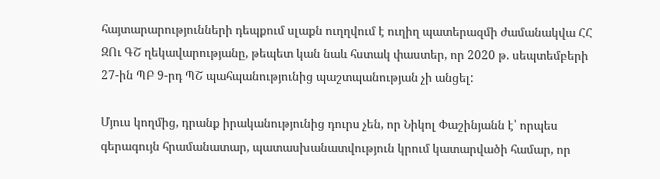հայտարարությունների դեպքում սլաքն ուղղվում է ուղիղ պատերազմի ժամանակվա ՀՀ ԶՈւ ԳՇ ղեկավարությանը, թեպետ կան նաև հստակ փաստեր, որ 2020 թ. սեպտեմբերի 27-ին ՊԲ 9-րդ ՊՇ պահպանությունից պաշտպանության չի անցել:

Մյուս կողմից, դրանք իրականությունից դուրս չեն, որ Նիկոլ Փաշինյանն է՝ որպես գերագույն հրամանատար, պատասխանատվություն կրում կատարվածի համար, որ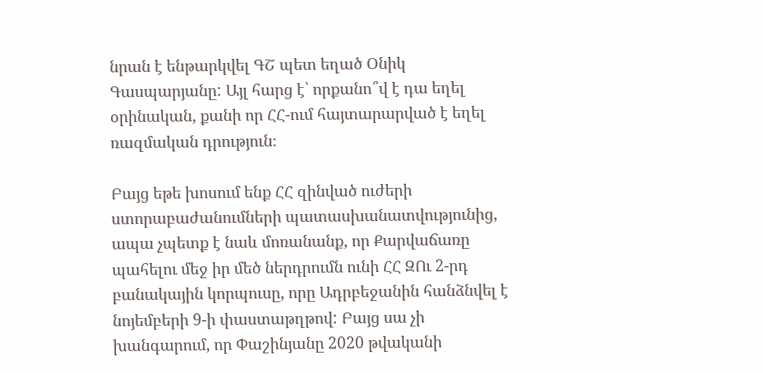նրան է ենթարկվել ԳՇ պետ եղած Օնիկ Գասպարյանը: Այլ հարց է՝ որքանո՞վ է դա եղել օրինական, քանի որ ՀՀ-ում հայտարարված է եղել ռազմական դրություն։

Բայց եթե խոսում ենք ՀՀ զինված ուժերի ստորաբաժանումների պատասխանատվությունից, ապա չպետք է նաև մոռանանք, որ Քարվաճառը պահելու մեջ իր մեծ ներդրումն ունի ՀՀ ԶՈւ 2-րդ բանակային կորպուսը, որը Ադրբեջանին հանձնվել է նոյեմբերի 9-ի փաստաթղթով: Բայց սա չի խանգարում, որ Փաշինյանը 2020 թվականի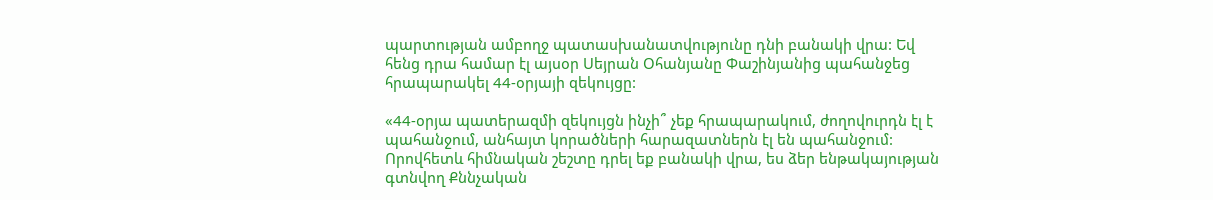պարտության ամբողջ պատասխանատվությունը դնի բանակի վրա: Եվ հենց դրա համար էլ այսօր Սեյրան Օհանյանը Փաշինյանից պահանջեց հրապարակել 44-օրյայի զեկույցը:

«44-օրյա պատերազմի զեկույցն ինչի՞ չեք հրապարակում, ժողովուրդն էլ է պահանջում, անհայտ կորածների հարազատներն էլ են պահանջում: Որովհետև հիմնական շեշտը դրել եք բանակի վրա, ես ձեր ենթակայության գտնվող Քննչական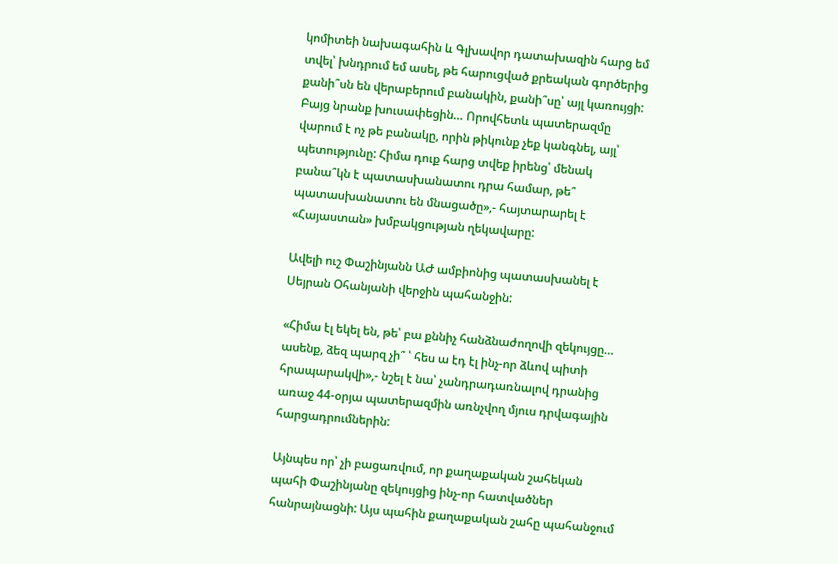կոմիտեի նախագահին և Գլխավոր դատախազին հարց եմ տվել՝ խնդրում եմ ասել, թե հարուցված քրեական գործերից քանի՞սն են վերաբերում բանակին, քանի՞սը՝ այլ կառույցի: Բայց նրանք խուսափեցին… Որովհետև պատերազմը վարում է ոչ թե բանակը, որին թիկունք չեք կանգնել, այլ՝ պետությունը: Հիմա դուք հարց տվեք իրենց՝ մենակ բանա՞կն է պատասխանատու դրա համար, թե՞ պատասխանատու են մնացածը»,- հայտարարել է «Հայաստան» խմբակցության ղեկավարը:

Ավելի ուշ Փաշինյանն ԱԺ ամբիոնից պատասխանել է Սեյրան Օհանյանի վերջին պահանջին:

«Հիմա էլ եկել են, թե՝ բա քննիչ հանձնաժողովի զեկույցը… ասենք, ձեզ պարզ չի՞ ՝ հես ա էդ էլ ինչ-որ ձևով պիտի հրապարակվի»,- նշել է նա՝ չանդրադառնալով դրանից առաջ 44-օրյա պատերազմին առնչվող մյուս դրվագային հարցադրումներին:

Այնպես որ՝ չի բացառվում, որ քաղաքական շահեկան պահի Փաշինյանը զեկույցից ինչ-որ հատվածներ հանրայնացնի: Այս պահին քաղաքական շահը պահանջում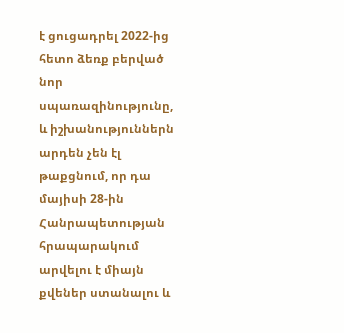է ցուցադրել 2022-ից հետո ձեռք բերված նոր սպառազինությունը, և իշխանություններն արդեն չեն էլ թաքցնում, որ դա մայիսի 28-ին Հանրապետության հրապարակում արվելու է միայն քվեներ ստանալու և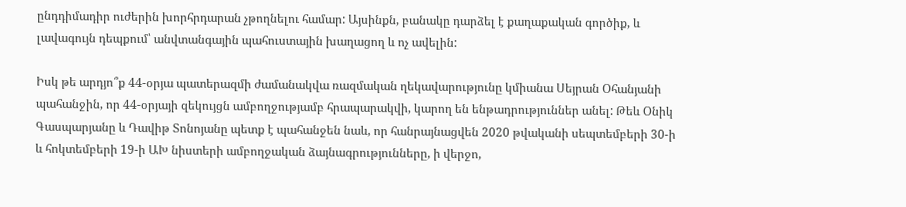ընդդիմադիր ուժերին խորհրդարան չթողնելու համար: Այսինքն, բանակը դարձել է քաղաքական գործիք, և լավագույն դեպքում՝ անվտանգային պահուստային խաղացող և ոչ ավելին:

Իսկ թե արդյո՞ք 44-օրյա պատերազմի ժամանակվա ռազմական ղեկավարությունը կմիանա Սեյրան Օհանյանի պահանջին, որ 44-օրյայի զեկույցն ամբողջությամբ հրապարակվի, կարող են ենթադրություններ անել: Թեև Օնիկ Գասպարյանը և Դավիթ Տոնոյանը պետք է պահանջեն նաև, որ հանրայնացվեն 2020 թվականի սեպտեմբերի 30-ի և հոկտեմբերի 19-ի ԱԽ նիստերի ամբողջական ձայնագրությունները, ի վերջո,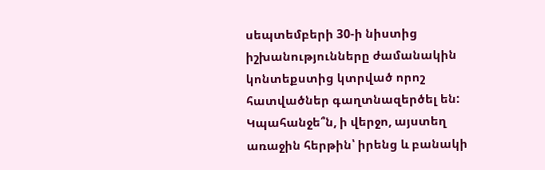սեպտեմբերի 30-ի նիստից իշխանությունները ժամանակին կոնտեքստից կտրված որոշ հատվածներ գաղտնազերծել են: Կպահանջե՞ն, ի վերջո, այստեղ առաջին հերթին՝ իրենց և բանակի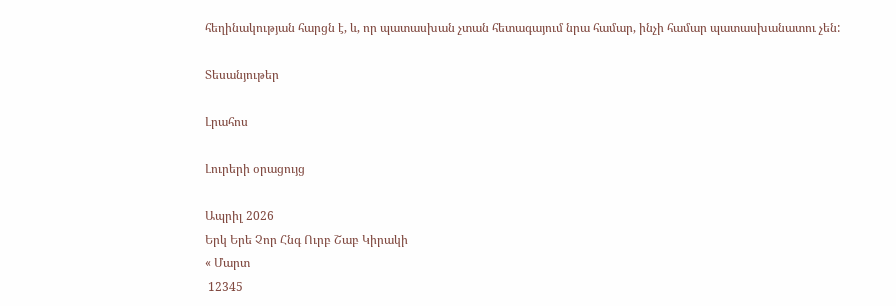հեղինակության հարցն է, և, որ պատասխան չտան հետագայում նրա համար, ինչի համար պատասխանատու չեն:

Տեսանյութեր

Լրահոս

Լուրերի օրացույց

Ապրիլ 2026
Երկ Երե Չոր Հնգ Ուրբ Շաբ Կիրակի
« Մարտ
 12345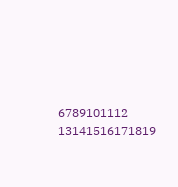6789101112
13141516171819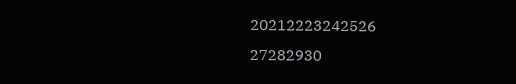20212223242526
27282930